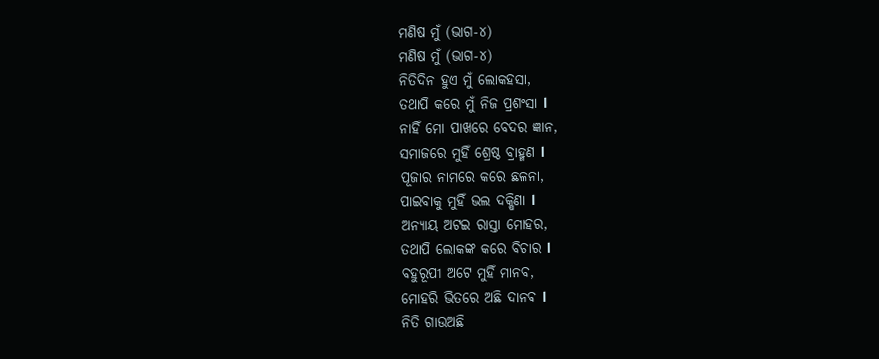ମଣିଷ ମୁଁ (ଭାଗ-୪)
ମଣିଷ ମୁଁ (ଭାଗ-୪)
ନିତିଦିନ ହୁଏ ମୁଁ ଲୋକହସା,
ତଥାପି କରେ ମୁଁ ନିଜ ପ୍ରଶଂସା l
ନାହିଁ ମୋ ପାଖରେ ବେଦର ଜ୍ଞାନ,
ସମାଜରେ ମୁହିଁ ଶ୍ରେଷ୍ଠ ବ୍ରାହ୍ମଣ l
ପୂଜାର ନାମରେ କରେ ଛଳନା,
ପାଇବାକୁ ମୁହିଁ ଭଲ ଦକ୍ଷିଣା l
ଅନ୍ୟାୟ ଅଟଇ ରାସ୍ତା ମୋହର,
ତଥାପି ଲୋକଙ୍କ କରେ ବିଚାର l
ବହୁରୂପୀ ଅଟେ ମୁହିଁ ମାନବ,
ମୋହରି ଭିତରେ ଅଛି ଦାନଵ l
ନିତି ଗାଉଅଛି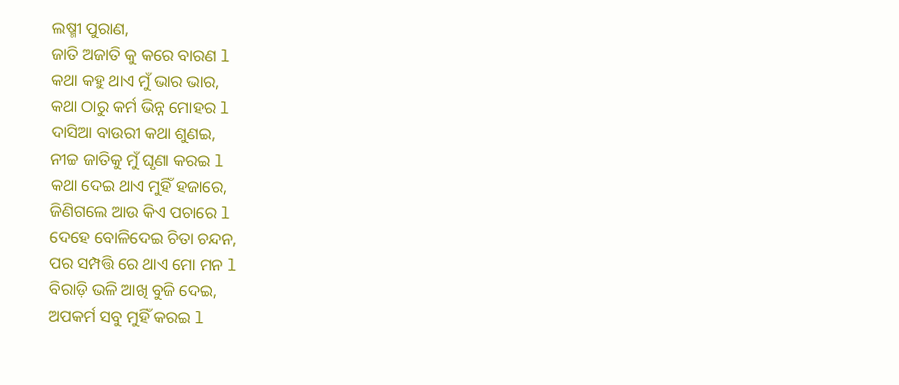ଲଷ୍ମୀ ପୁରାଣ,
ଜାତି ଅଜାତି କୁ କରେ ବାରଣ l
କଥା କହୁ ଥାଏ ମୁଁ ଭାର ଭାର,
କଥା ଠାରୁ କର୍ମ ଭିନ୍ନ ମୋହର l
ଦାସିଆ ବାଉରୀ କଥା ଶୁଣଇ,
ନୀଚ୍ଚ ଜାତିକୁ ମୁଁ ଘୃଣା କରଇ l
କଥା ଦେଇ ଥାଏ ମୁହିଁ ହଜାରେ,
ଜିଣିଗଲେ ଆଉ କିଏ ପଚାରେ l
ଦେହେ ବୋଳିଦେଇ ଚିତା ଚନ୍ଦନ,
ପର ସମ୍ପତ୍ତି ରେ ଥାଏ ମୋ ମନ l
ବିରାଡ଼ି ଭଳି ଆଖି ବୁଜି ଦେଇ,
ଅପକର୍ମ ସବୁ ମୁହିଁ କରଇ l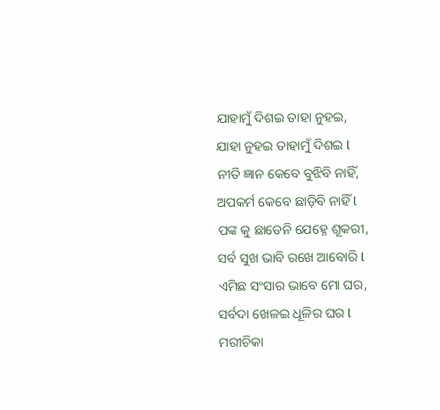ଯାହାମୁଁ ଦିଶଇ ତାହା ନୁହଇ,
ଯାହା ନୁହଇ ତାହାମୁଁ ଦିଶଇ l
ନୀତି ଜ୍ଞାନ କେବେ ବୁଝିବି ନାହିଁ,
ଅପକର୍ମ କେବେ ଛାଡ଼ିବି ନାହିଁ l
ପଙ୍କ କୁ ଛାଡେନି ଯେହ୍ନେ ଶୂକରୀ,
ସର୍ବ ସୁଖ ଭାବି ରଖେ ଆବୋରି l
ଏମିଛ ସଂସାର ଭାବେ ମୋ ଘର,
ସର୍ବଦା ଖେଳଇ ଧୂଳିର ଘର l
ମରୀଚିକା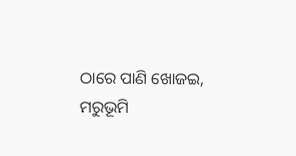ଠାରେ ପାଣି ଖୋଜଇ,
ମରୁଭୂମି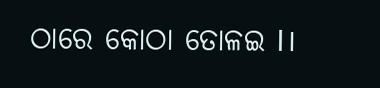ଠାରେ କୋଠା ତୋଳଇ l।